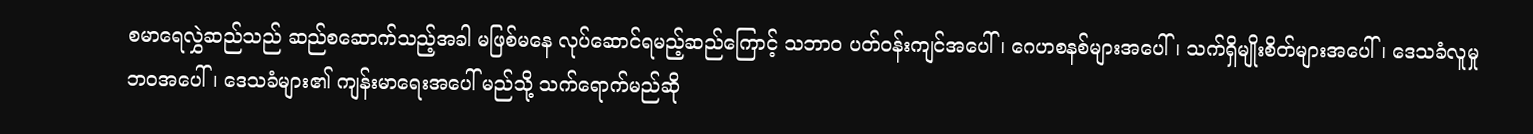စမာရေလွှဲဆည်သည် ဆည်စဆောက်သည့်အခါ မဖြစ်မနေ လုပ်ဆောင်ရမည့်ဆည်ကြောင့် သဘာဝ ပတ်ဝန်းကျင်အပေါ်၊ ဂေဟစနစ်များအပေါ်၊ သက်ရှိမျိုးစိတ်များအပေါ်၊ ဒေသခံလူမှုဘဝအပေါ်၊ ဒေသခံများ၏ ကျန်းမာရေးအပေါ် မည်သို့ သက်ရောက်မည်ဆို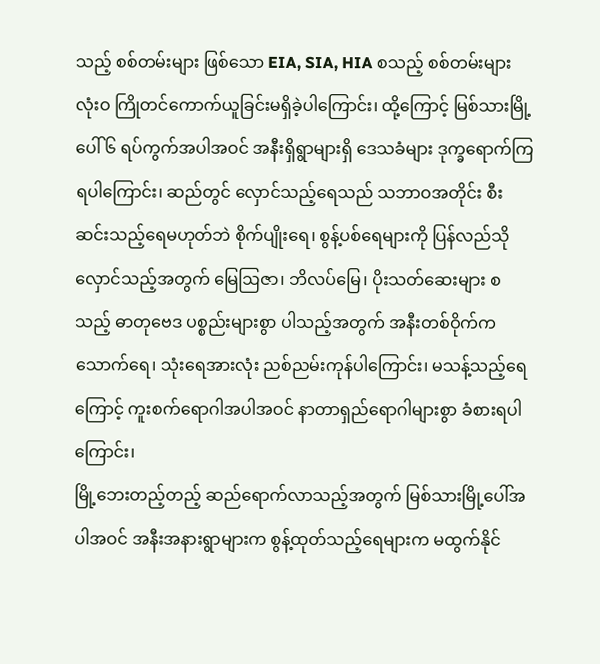သည့် စစ်တမ်းများ ဖြစ်သော EIA, SIA, HIA စသည့် စစ်တမ်းများ လုံးဝ ကြိုတင်ကောက်ယူခြင်းမရှိခဲ့ပါကြောင်း၊ ထို့ကြောင့် မြစ်သားမြို့ပေါ် ၆ ရပ်ကွက်အပါအဝင် အနီးရှိရွာများရှိ ဒေသခံများ ဒုက္ခရောက်ကြရပါကြောင်း၊ ဆည်တွင် လှောင်သည့်ရေသည် သဘာဝအတိုင်း စီးဆင်းသည့်ရေမဟုတ်ဘဲ စိုက်ပျိုးရေ၊ စွန့်ပစ်ရေများကို ပြန်လည်သိုလှောင်သည့်အတွက် မြေဩဇာ၊ ဘိလပ်မြေ၊ ပိုးသတ်ဆေးများ စသည့် ဓာတုဗေဒ ပစ္စည်းများစွာ ပါသည့်အတွက် အနီးတစ်ဝိုက်က သောက်ရေ၊ သုံးရေအားလုံး ညစ်ညမ်းကုန်ပါကြောင်း၊ မသန့်သည့်ရေကြောင့် ကူးစက်ရောဂါအပါအဝင် နာတာရှည်ရောဂါများစွာ ခံစားရပါကြောင်း၊
မြို့ဘေးတည့်တည့် ဆည်ရောက်လာသည့်အတွက် မြစ်သားမြို့ပေါ်အပါအဝင် အနီးအနားရွာများက စွန့်ထုတ်သည့်ရေများက မထွက်နိုင်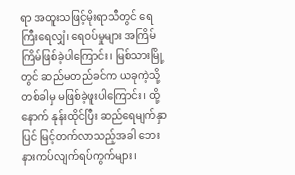ရာ အထူးသဖြင့်မိုးရာသီတွင် ရေကြီးရေလျှံ၊ ရေဝပ်မှုများ အကြိမ်ကြိမ်ဖြစ်ခဲ့ပါကြောင်း၊ မြစ်သားမြို့တွင် ဆည်မတည်ခင်က ယခုကဲ့သို့ တစ်ခါမှ မဖြစ်ခဲ့ဖူးပါကြောင်း၊ ထို့နောက် နုန်းထိုင်ပြီး ဆည်ရေမျက်နှာပြင် မြင့်တက်လာသည့်အခါ ဘေးနားကပ်လျက်ရပ်ကွက်များ၊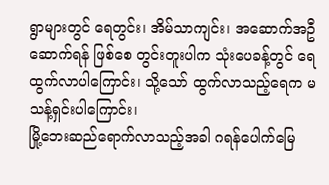ရွာများတွင် ရေတွင်း၊ အိမ်သာကျင်း၊ အဆောက်အဦဆောက်ရန် ဖြစ်စေ တွင်းတူးပါက သုံးပေခန့်တွင် ရေထွက်လာပါကြောင်း၊ သို့သော် ထွက်လာသည့်ရေက မသန့်ရှင်းပါကြောင်း၊
မြို့ဘေးဆည်ရောက်လာသည့်အခါ ဂရန်ပေါက်မြေ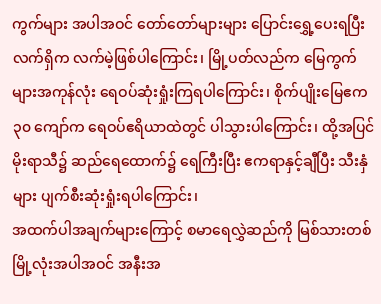ကွက်များ အပါအဝင် တော်တော်များများ ပြောင်းရွှေ့ပေးရပြီး လက်ရှိက လက်မဲ့ဖြစ်ပါကြောင်း၊ မြို့ပတ်လည်က မြေကွက်များအကုန်လုံး ရေဝပ်ဆုံးရှုံးကြရပါကြောင်း၊ စိုက်ပျိုးမြေဧက ၃၀ ကျော်က ရေဝပ်ဧရိယာထဲတွင် ပါသွားပါကြောင်း၊ ထို့အပြင် မိုးရာသီ၌ ဆည်ရေထောက်၌ ရေကြီးပြီး ဧကရာနှင့်ချီပြီး သီးနှံများ ပျက်စီးဆုံးရှုံးရပါကြောင်း၊
အထက်ပါအချက်များကြောင့် စမာရေလွှဲဆည်ကို မြစ်သားတစ်မြို့လုံးအပါအဝင် အနီးအ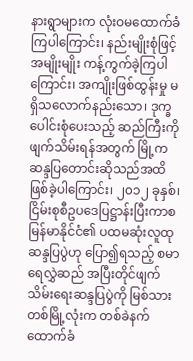နားရွာများက လုံးဝမထောက်ခံကြပါကြောင်း၊ နည်းမျိုးစုံဖြင့် အမျိုးမျိုး ကန့်ကွက်ခဲ့ကြပါကြောင်း၊ အကျိုးဖြစ်ထွန်းမှု မရှိသလောက်နည်းသော၊ ဒုက္ခပေါင်းစုံပေးသည့် ဆည်ကြီးကို ဖျက်သိမ်းရန်အတွက် မြို့က ဆန္ဒပြတောင်းဆိုသည်အထိ ဖြစ်ခဲ့ပါကြောင်း၊ ၂၀၁၂ ခုနှစ်၊ ငြိမ်းစုစီဥပဒေပြဋ္ဌာန်းပြီးကာစ မြန်မာနိုင်ငံ၏ ပထမဆုံးလူထုဆန္ဒပြပွဲဟု ပြော၍ရသည့် စမာရေလွှဲဆည် အပြီးတိုင်ဖျက်သိမ်းရေးဆန္ဒပြပွဲကို မြစ်သားတစ်မြို့လုံးက တစ်ခဲနက် ထောက်ခံ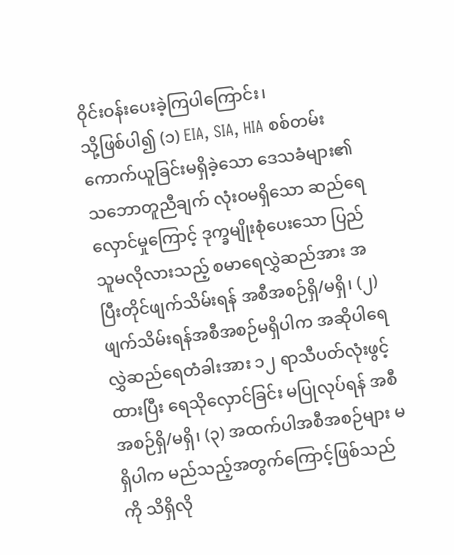ဝိုင်းဝန်းပေးခဲ့ကြပါကြောင်း၊
သို့ဖြစ်ပါ၍ (၁) EIA, SIA, HIA စစ်တမ်းကောက်ယူခြင်းမရှိခဲ့သော ဒေသခံများ၏ သဘောတူညီချက် လုံးဝမရှိသော ဆည်ရေလှောင်မှုကြောင့် ဒုက္ခမျိုးစုံပေးသော ပြည်သူမလိုလားသည့် စမာရေလွှဲဆည်အား အပြီးတိုင်ဖျက်သိမ်းရန် အစီအစဉ်ရှိ/မရှိ၊ (၂) ဖျက်သိမ်းရန်အစီအစဉ်မရှိပါက အဆိုပါရေလွှဲဆည်ရေတံခါးအား ၁၂ ရာသီပတ်လုံးဖွင့်ထားပြီး ရေသိုလှောင်ခြင်း မပြုလုပ်ရန် အစီအစဉ်ရှိ/မရှိ၊ (၃) အထက်ပါအစီအစဉ်များ မရှိပါက မည်သည့်အတွက်ကြောင့်ဖြစ်သည်ကို သိရှိလို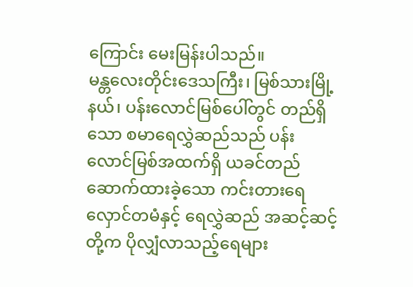ကြောင်း မေးမြန်းပါသည်။
မန္တလေးတိုင်းဒေသကြီး၊ မြစ်သားမြို့နယ်၊ ပန်းလောင်မြစ်ပေါ်တွင် တည်ရှိသော စမာရေလွှဲဆည်သည် ပန်းလောင်မြစ်အထက်ရှိ ယခင်တည်ဆောက်ထားခဲ့သော ကင်းတားရေလှောင်တမံနှင့် ရေလွှဲဆည် အဆင့်ဆင့်တို့က ပိုလျှံလာသည့်ရေများ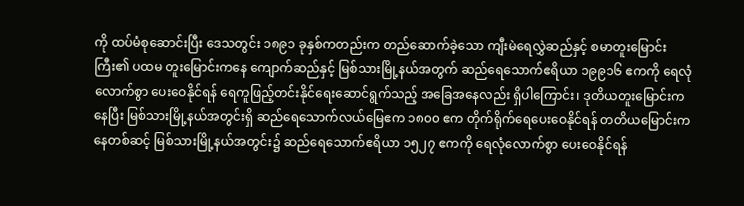ကို ထပ်မံစုဆောင်းပြီး ဒေသတွင်း ၁၈၉၁ ခုနှစ်ကတည်းက တည်ဆောက်ခဲ့သော ကျီးမဲရေလွှဲဆည်နှင့် စမာတူးမြောင်းကြီး၏ ပထမ တူးမြောင်းကနေ ကျောက်ဆည်နှင့် မြစ်သားမြို့နယ်အတွက် ဆည်ရေသောက်ဧရိယာ ၁၉၉၁၆ ဧကကို ရေလုံလောက်စွာ ပေးဝေနိုင်ရန် ရေကူဖြည့်တင်းနိုင်ရေးဆောင်ရွက်သည့် အခြေအနေလည်း ရှိပါကြောင်း၊ ဒုတိယတူးမြောင်းကနေပြီး မြစ်သားမြို့နယ်အတွင်းရှိ ဆည်ရေသောက်လယ်မြေဧက ၁၈၀၀ ဧက တိုက်ရိုက်ရေပေးဝေနိုင်ရန် တတိယမြောင်းကနေတစ်ဆင့် မြစ်သားမြို့နယ်အတွင်း၌ ဆည်ရေသောက်ဧရိယာ ၁၅၂၇ ဧကကို ရေလုံလောက်စွာ ပေးဝေနိုင်ရန်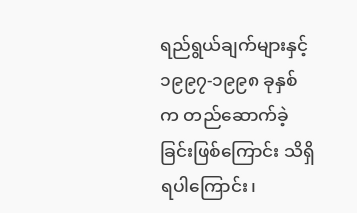ရည်ရွယ်ချက်များနှင့် ၁၉၉၇-၁၉၉၈ ခုနှစ်က တည်ဆောက်ခဲ့ခြင်းဖြစ်ကြောင်း သိရှိရပါကြောင်း၊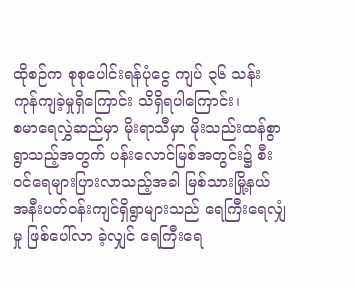ထိုစဉ်က စုစုပေါင်းရန်ပုံငွေ ကျပ် ၃၆ သန်း ကုန်ကျခဲ့မှုရှိကြောင်း သိရှိရပါကြောင်း၊
စမာရေလွှဲဆည်မှာ မိုးရာသီမှာ မိုးသည်းထန်စွာရွာသည့်အတွက် ပန်းလောင်မြစ်အတွင်း၌ စီးဝင်ရေများပြားလာသည့်အခါ မြစ်သားမြို့နယ် အနီးပတ်ဝန်းကျင်ရှိရွာများသည် ရေကြီးရေလျှံမှု ဖြစ်ပေါ်လာ ခဲ့လျှင် ရေကြီးရေ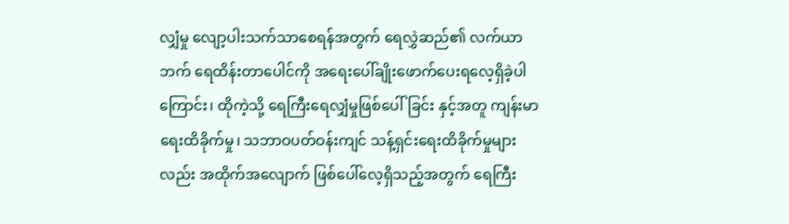လျှံမှု လျော့ပါးသက်သာစေရန်အတွက် ရေလွှဲဆည်၏ လက်ယာဘက် ရေထိန်းတာပေါင်ကို အရေးပေါ်ချိုးဖောက်ပေးရလေ့ရှိခဲ့ပါကြောင်း၊ ထိုကဲ့သို့ ရေကြီးရေလျှံမှုဖြစ်ပေါ်ခြင်း နှင့်အတူ ကျန်းမာရေးထိခိုက်မှု၊ သဘာဝပတ်ဝန်းကျင် သန့်ရှင်းရေးထိခိုက်မှုများလည်း အထိုက်အလျောက် ဖြစ်ပေါ်လေ့ရှိသည့်အတွက် ရေကြီး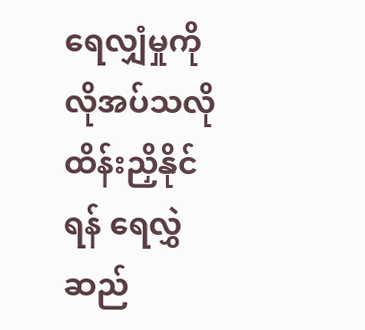ရေလျှံမှုကို လိုအပ်သလို ထိန်းညှိနိုင်ရန် ရေလွှဲဆည်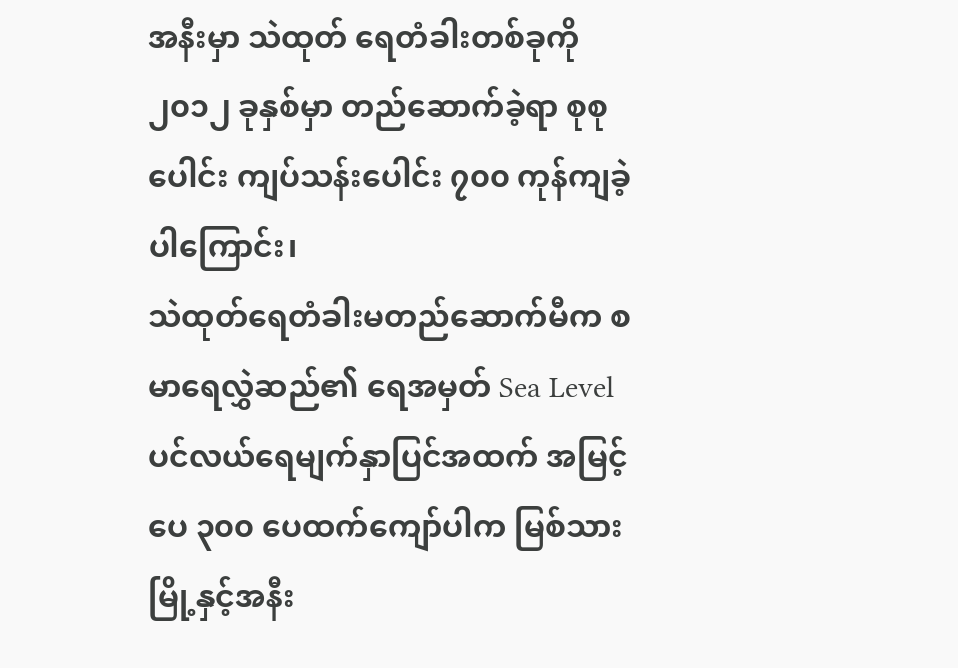အနီးမှာ သဲထုတ် ရေတံခါးတစ်ခုကို ၂၀၁၂ ခုနှစ်မှာ တည်ဆောက်ခဲ့ရာ စုစုပေါင်း ကျပ်သန်းပေါင်း ၇၀၀ ကုန်ကျခဲ့ပါကြောင်း၊
သဲထုတ်ရေတံခါးမတည်ဆောက်မီက စမာရေလွှဲဆည်၏ ရေအမှတ် Sea Level ပင်လယ်ရေမျက်နှာပြင်အထက် အမြင့်ပေ ၃၀၀ ပေထက်ကျော်ပါက မြစ်သားမြို့နှင့်အနီး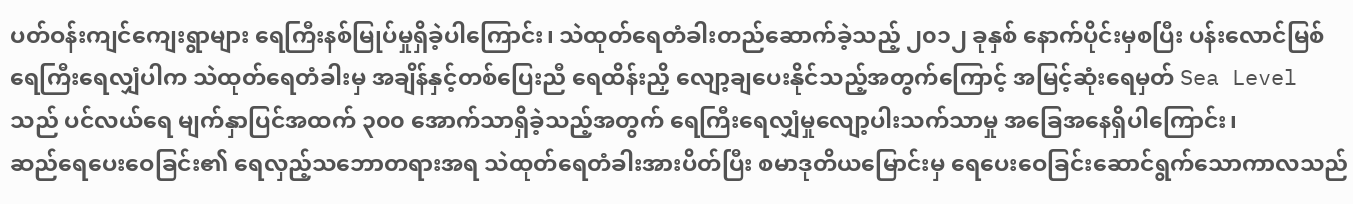ပတ်ဝန်းကျင်ကျေးရွာများ ရေကြီးနစ်မြုပ်မှုရှိခဲ့ပါကြောင်း၊ သဲထုတ်ရေတံခါးတည်ဆောက်ခဲ့သည့် ၂၀၁၂ ခုနှစ် နောက်ပိုင်းမှစပြီး ပန်းလောင်မြစ်ရေကြီးရေလျှံပါက သဲထုတ်ရေတံခါးမှ အချိန်နှင့်တစ်ပြေးညီ ရေထိန်းညှိ လျော့ချပေးနိုင်သည့်အတွက်ကြောင့် အမြင့်ဆုံးရေမှတ် Sea Level သည် ပင်လယ်ရေ မျက်နှာပြင်အထက် ၃၀၀ အောက်သာရှိခဲ့သည့်အတွက် ရေကြီးရေလျှံမှုလျော့ပါးသက်သာမှု အခြေအနေရှိပါကြောင်း၊
ဆည်ရေပေးဝေခြင်း၏ ရေလှည့်သဘောတရားအရ သဲထုတ်ရေတံခါးအားပိတ်ပြီး စမာဒုတိယမြောင်းမှ ရေပေးဝေခြင်းဆောင်ရွက်သောကာလသည်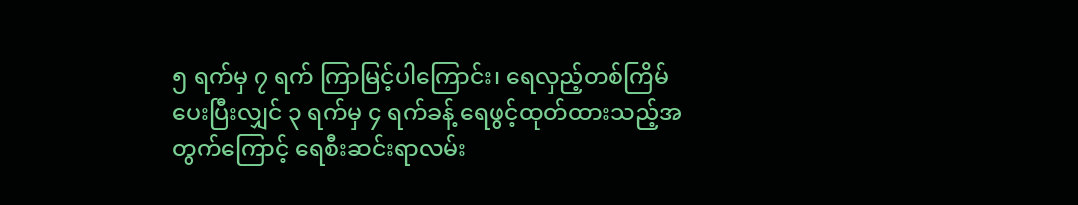၅ ရက်မှ ၇ ရက် ကြာမြင့်ပါကြောင်း၊ ရေလှည့်တစ်ကြိမ် ပေးပြီးလျှင် ၃ ရက်မှ ၄ ရက်ခန့် ရေဖွင့်ထုတ်ထားသည့်အတွက်ကြောင့် ရေစီးဆင်းရာလမ်း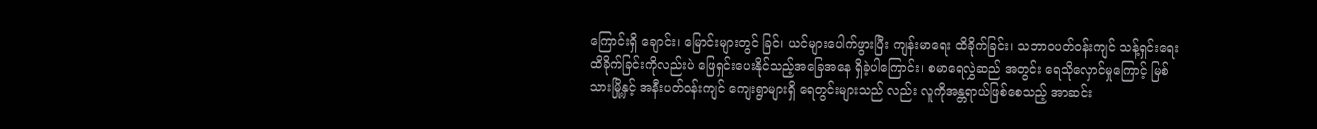ကြောင်းရှိ ချောင်း၊ မြောင်းများတွင် ခြင်၊ ယင်များပေါက်ဖွားပြီး ကျန်းမာရေး ထိခိုက်ခြင်း၊ သဘာဝပတ်ဝန်းကျင် သန့်ရှင်းရေးထိခိုက်ခြင်းကိုလည်းပဲ ဖြေရှင်းပေးနိုင်သည့်အခြေအနေ ရှိခဲ့ပါကြောင်း၊ စမာရေလွှဲဆည် အတွင်း ရေသိုလှောင်မှုကြောင့် မြစ်သားမြို့နှင့် အနီးပတ်ဝန်းကျင် ကျေးရွာများရှိ ရေတွင်းများသည် လည်း လူကိုအန္တရာယ်ဖြစ်စေသည့် အာဆင်း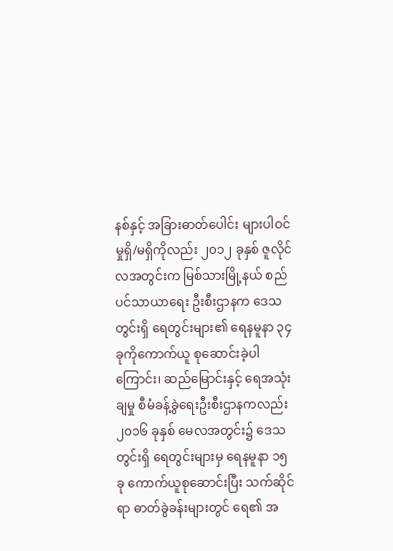နစ်နှင့် အခြားဓာတ်ပေါင်း များပါဝင်မှုရှိ/မရှိကိုလည်း ၂၀၁၂ ခုနှစ် ဇူလိုင်လအတွင်းက မြစ်သားမြို့နယ် စည်ပင်သာယာရေး ဦးစီးဌာနက ဒေသတွင်းရှိ ရေတွင်းများ၏ ရေနမူနာ ၃၄ ခုကိုကောက်ယူ စုဆောင်းခဲ့ပါကြောင်း၊ ဆည်မြောင်းနှင့် ရေအသုံးချမှု စီမံခန့်ခွဲရေးဦးစီးဌာနကလည်း ၂၀၁၆ ခုနှစ် မေလအတွင်း၌ ဒေသတွင်းရှိ ရေတွင်းများမှ ရေနမူနာ ၁၅ ခု ကောက်ယူစုဆောင်းပြီး သက်ဆိုင်ရာ ဓာတ်ခွဲခန်းများတွင် ရေ၏ အ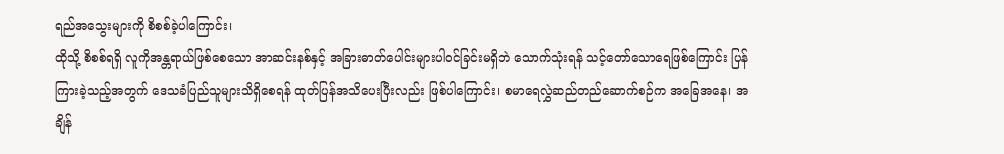ရည်အသွေးများကို စိစစ်ခဲ့ပါကြောင်း၊
ထိုသို့ စိစစ်ရရှိ လူကိုအန္တရာယ်ဖြစ်စေသော အာဆင်းနစ်နှင့် အခြားဓာတ်ပေါင်းများပါဝင်ခြင်းမရှိဘဲ သောက်သုံးရန် သင့်တော်သောရေဖြစ်ကြောင်း ပြန်ကြားခဲ့သည့်အတွက် ဒေသခံပြည်သူများသိရှိစေရန် ထုတ်ပြန်အသိပေးပြီးလည်း ဖြစ်ပါကြောင်း၊ စမာရေလွှဲဆည်တည်ဆောက်စဉ်က အခြေအနေ၊ အချိန်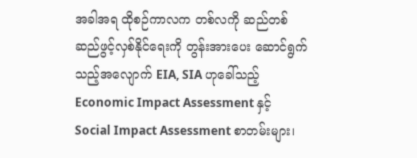အခါအရ ထိုစဉ်ကာလက တစ်လကို ဆည်တစ်ဆည်ဖွင့်လှစ်နိုင်ရေးကို တွန်းအားပေး ဆောင်ရွက်သည့်အလျောက် EIA, SIA ဟုခေါ်သည့် Economic Impact Assessment နှင့် Social Impact Assessment စာတမ်းများ၊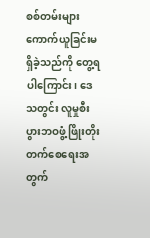စစ်တမ်းများ ကောက်ယူခြင်းမရှိခဲ့သည်ကို တွေ့ရပါကြောင်း၊ ဒေသတွင်း လူမှုစီးပွားဘဝဖွံ့ဖြိုးတိုးတက်စေရေးအတွက်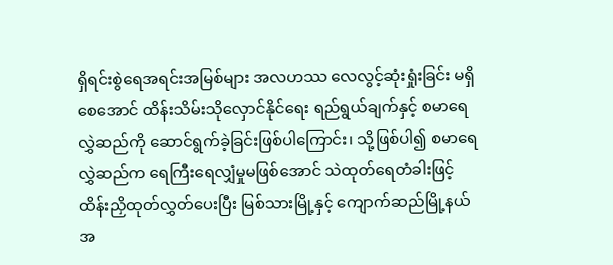ရှိရင်းစွဲရေအရင်းအမြစ်များ အလဟဿ လေလွင့်ဆုံးရှုံးခြင်း မရှိစေအောင် ထိန်းသိမ်းသိုလှောင်နိုင်ရေး ရည်ရွယ်ချက်နှင့် စမာရေလွှဲဆည်ကို ဆောင်ရွက်ခဲ့ခြင်းဖြစ်ပါကြောင်း၊ သို့ဖြစ်ပါ၍ စမာရေလွှဲဆည်က ရေကြီးရေလျှံမှုမဖြစ်အောင် သဲထုတ်ရေတံခါးဖြင့် ထိန်းညှိထုတ်လွှတ်ပေးပြီး မြစ်သားမြို့နှင့် ကျောက်ဆည်မြို့နယ်အ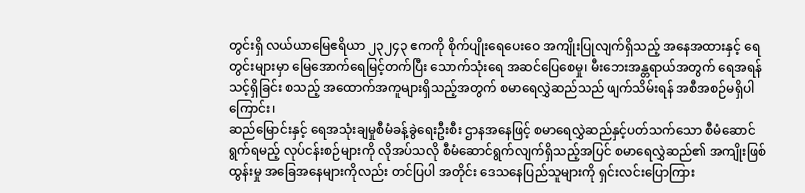တွင်းရှိ လယ်ယာမြေဧရိယာ ၂၃၂၄၃ ဧကကို စိုက်ပျိုးရေပေးဝေ အကျိုးပြုလျက်ရှိသည့် အနေအထားနှင့် ရေတွင်းများမှာ မြေအောက်ရေမြင့်တက်ပြီး သောက်သုံးရေ အဆင်ပြေစေမှု၊ မီးဘေးအန္တရာယ်အတွက် ရေအရန်သင့်ရှိခြင်း စသည့် အထောက်အကူများရှိသည့်အတွက် စမာရေလွှဲဆည်သည် ဖျက်သိမ်းရန် အစီအစဉ်မရှိပါကြောင်း၊
ဆည်မြောင်းနှင့် ရေအသုံးချမှုစီမံခန့်ခွဲရေးဦးစီး ဌာနအနေဖြင့် စမာရေလွှဲဆည်နှင့်ပတ်သက်သော စီမံဆောင်ရွက်ရမည့် လုပ်ငန်းစဉ်များကို လိုအပ်သလို စီမံဆောင်ရွက်လျက်ရှိသည့်အပြင် စမာရေလွှဲဆည်၏ အကျိုးဖြစ်ထွန်းမှု အခြေအနေများကိုလည်း တင်ပြပါ အတိုင်း ဒေသနေပြည်သူများကို ရှင်းလင်းပြောကြား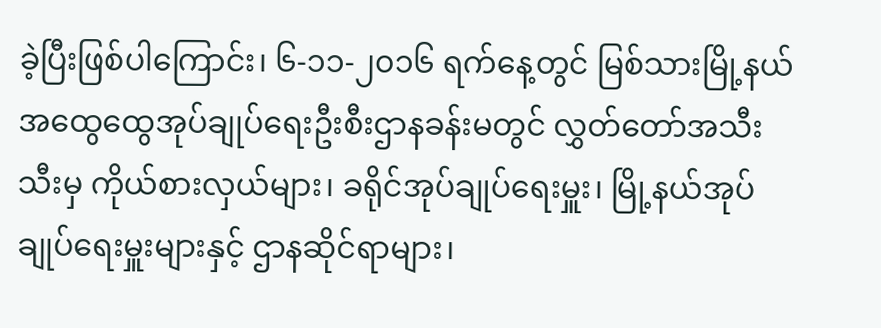ခဲ့ပြီးဖြစ်ပါကြောင်း၊ ၆-၁၁-၂၀၁၆ ရက်နေ့တွင် မြစ်သားမြို့နယ် အထွေထွေအုပ်ချုပ်ရေးဦးစီးဌာနခန်းမတွင် လွှတ်တော်အသီးသီးမှ ကိုယ်စားလှယ်များ၊ ခရိုင်အုပ်ချုပ်ရေးမှူး၊ မြို့နယ်အုပ်ချုပ်ရေးမှူးများနှင့် ဌာနဆိုင်ရာများ၊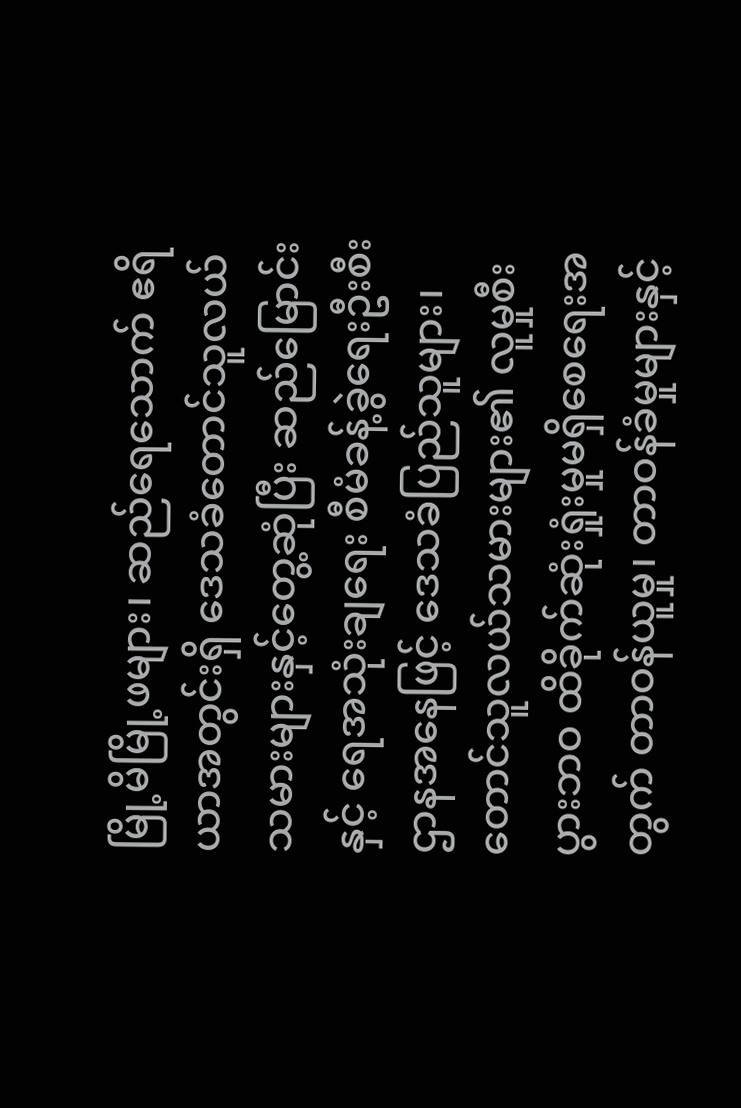မြို့မိမြို့ဖများ၊ ဆည်ရေသောက် ဧရိယာအတွင်းရှိ ဒေသခံတောင်သူလယ်သမားများနှင့်တွေ့ဆုံပြီး ဆည်မြောင်းနှင့် ရေအသုံးချရေး စီမံခန့်ခွဲရေးဦးစီးဌာနအနေဖြင့် ဒေသခံပြည်သူများ၊ တောင်သူလယ်သမားများ၏ လူမှုစီးပွားဘဝ ထိခိုက်ဆုံးရှုံးမှုမရှိစေရေးအတွက် တာဝန်ယူမှု၊ တာဝန်ခံမှုများနှင့်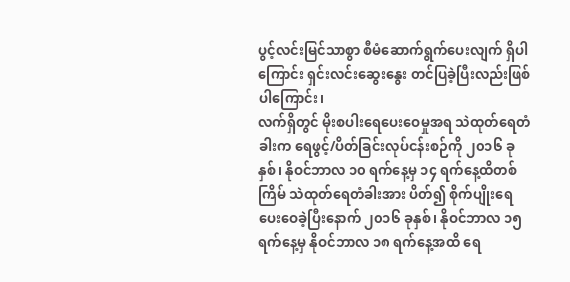ပွင့်လင်းမြင်သာစွာ စီမံဆောက်ရွက်ပေးလျက် ရှိပါကြောင်း ရှင်းလင်းဆွေးနွေး တင်ပြခဲ့ပြီးလည်းဖြစ်ပါကြောင်း၊
လက်ရှိတွင် မိုးစပါးရေပေးဝေမှုအရ သဲထုတ်ရေတံခါးက ရေဖွင့်/ပိတ်ခြင်းလုပ်ငန်းစဉ်ကို ၂၀၁၆ ခုနှစ်၊ နိုဝင်ဘာလ ၁၀ ရက်နေ့မှ ၁၄ ရက်နေ့ထိတစ်ကြိမ် သဲထုတ်ရေတံခါးအား ပိတ်၍ စိုက်ပျိုးရေ ပေးဝေခဲ့ပြီးနောက် ၂၀၁၆ ခုနှစ်၊ နိုဝင်ဘာလ ၁၅ ရက်နေ့မှ နိုဝင်ဘာလ ၁၈ ရက်နေ့အထိ ရေ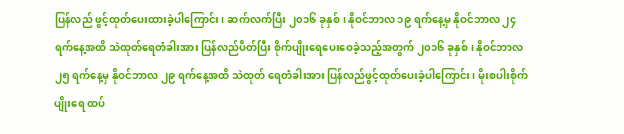ပြန်လည် ဖွင့်ထုတ်ပေးထားခဲ့ပါကြောင်း၊ ဆက်လက်ပြီး ၂၀၁၆ ခုနှစ်၊ နိုဝင်ဘာလ ၁၉ ရက်နေ့မှ နိုဝင်ဘာလ ၂၄ ရက်နေ့အထိ သဲထုတ်ရေတံခါးအား ပြန်လည်ပိတ်ပြီး စိုက်ပျိုးရေပေးဝေခဲ့သည့်အတွက် ၂၀၁၆ ခုနှစ်၊ နိုဝင်ဘာလ ၂၅ ရက်နေ့မှ နိုဝင်ဘာလ ၂၉ ရက်နေ့အထိ သဲထုတ် ရေတံခါးအား ပြန်လည်ဖွင့်ထုတ်ပေးခဲ့ပါကြောင်း၊ မိုးစပါးစိုက်ပျိုးရေ ထပ်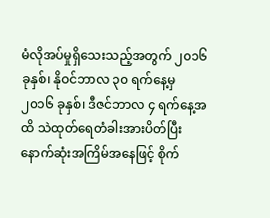မံလိုအပ်မှုရှိသေးသည့်အတွက် ၂၀၁၆ ခုနှစ်၊ နိုဝင်ဘာလ ၃၀ ရက်နေ့မှ ၂၀၁၆ ခုနှစ်၊ ဒီဇင်ဘာလ ၄ ရက်နေ့အထိ သဲထုတ်ရေတံခါးအားပိတ်ပြီး နောက်ဆုံးအကြိမ်အနေဖြင့် စိုက်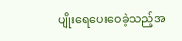ပျိုးရေပေးဝေခဲ့သည့်အ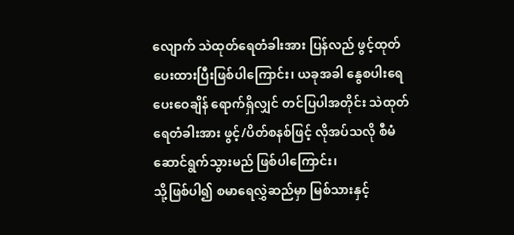လျောက် သဲထုတ်ရေတံခါးအား ပြန်လည် ဖွင့်ထုတ်ပေးထားပြီးဖြစ်ပါကြောင်း၊ ယခုအခါ နွေစပါးရေပေးဝေချိန် ရောက်ရှိလျှင် တင်ပြပါအတိုင်း သဲထုတ်ရေတံခါးအား ဖွင့်/ပိတ်စနစ်ဖြင့် လိုအပ်သလို စီမံဆောင်ရွက်သွားမည် ဖြစ်ပါကြောင်း၊
သို့ဖြစ်ပါ၍ စမာရေလွှဲဆည်မှာ မြစ်သားနှင့်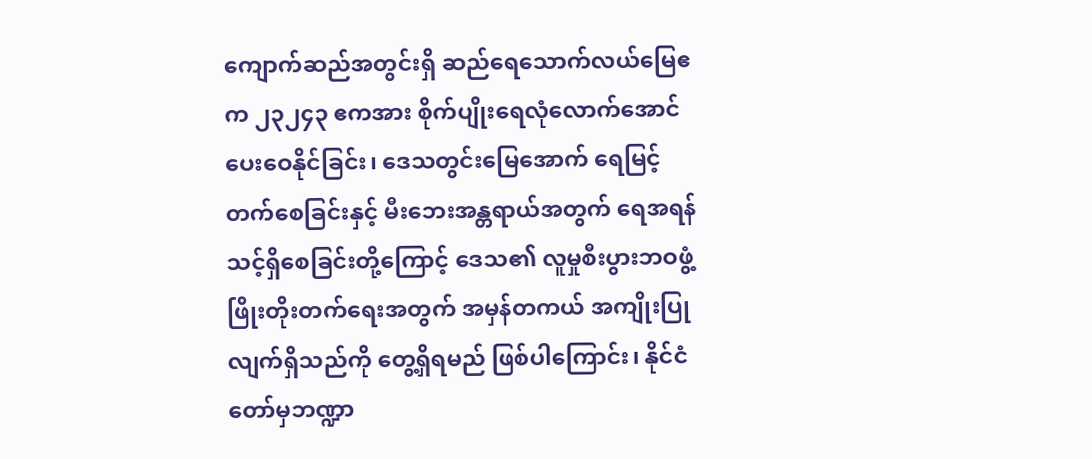ကျောက်ဆည်အတွင်းရှိ ဆည်ရေသောက်လယ်မြေဧက ၂၃၂၄၃ ဧကအား စိုက်ပျိုးရေလုံလောက်အောင် ပေးဝေနိုင်ခြင်း၊ ဒေသတွင်းမြေအောက် ရေမြင့်တက်စေခြင်းနှင့် မီးဘေးအန္တရာယ်အတွက် ရေအရန် သင့်ရှိစေခြင်းတို့ကြောင့် ဒေသ၏ လူမှုစီးပွားဘဝဖွံ့ဖြိုးတိုးတက်ရေးအတွက် အမှန်တကယ် အကျိုးပြုလျက်ရှိသည်ကို တွေ့ရှိရမည် ဖြစ်ပါကြောင်း၊ နိုင်ငံတော်မှဘဏ္ဍာ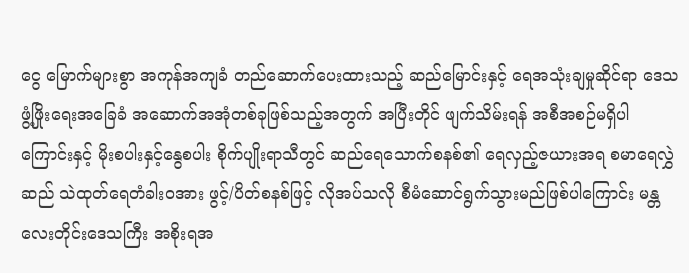ငွေ မြောက်များစွာ အကုန်အကျခံ တည်ဆောက်ပေးထားသည့် ဆည်မြောင်းနှင့် ရေအသုံးချမှုဆိုင်ရာ ဒေသဖွံ့ဖြိုးရေးအခြေခံ အဆောက်အအုံတစ်ခုဖြစ်သည့်အတွက် အပြီးတိုင် ဖျက်သိမ်းရန် အစီအစဉ်မရှိပါကြောင်းနှင့် မိုးစပါးနှင့်နွေစပါး စိုက်ပျိုးရာသီတွင် ဆည်ရေသောက်စနစ်၏ ရေလှည့်ဇယားအရ စမာရေလွှဲဆည် သဲထုတ်ရေတံခါးဝအား ဖွင့်/ပိတ်စနစ်ဖြင့် လိုအပ်သလို စီမံဆောင်ရွက်သွားမည်ဖြစ်ပါကြောင်း မန္တလေးတိုင်းဒေသကြီး အစိုးရအ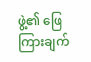ဖွဲ့၏ ဖြေကြားချက်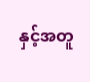နှင့်အတူ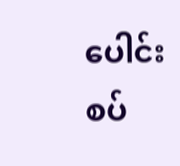ပေါင်းစပ်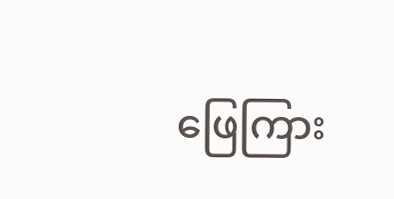ဖြေကြား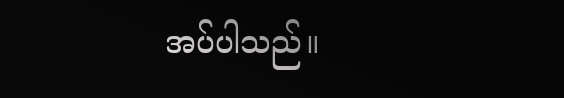အပ်ပါသည်။